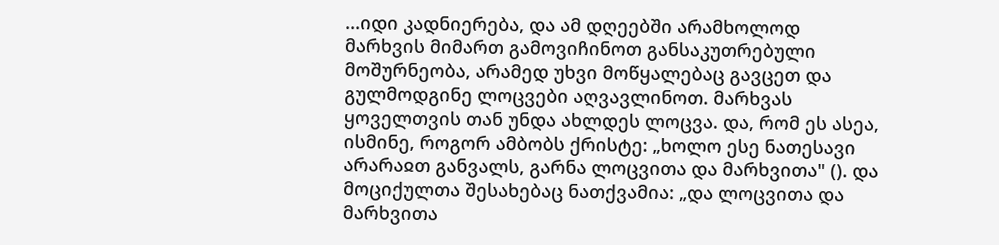...იდი კადნიერება, და ამ დღეებში არამხოლოდ მარხვის მიმართ გამოვიჩინოთ განსაკუთრებული მოშურნეობა, არამედ უხვი მოწყალებაც გავცეთ და გულმოდგინე ლოცვები აღვავლინოთ. მარხვას ყოველთვის თან უნდა ახლდეს ლოცვა. და, რომ ეს ასეა, ისმინე, როგორ ამბობს ქრისტე: „ხოლო ესე ნათესავი არარაჲთ განვალს, გარნა ლოცვითა და მარხვითა" (). და მოციქულთა შესახებაც ნათქვამია: „და ლოცვითა და მარხვითა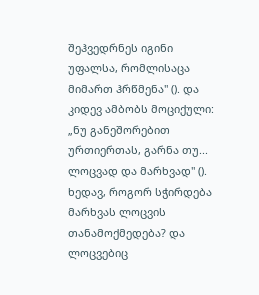შეჰვედრნეს იგინი უფალსა, რომლისაცა მიმართ ჰრწმენა" (). და კიდევ ამბობს მოციქული: „ნუ განეშორებით ურთიერთას, გარნა თუ... ლოცვად და მარხვად" (). ხედავ, როგორ სჭირდება მარხვას ლოცვის თანამოქმედება? და ლოცვებიც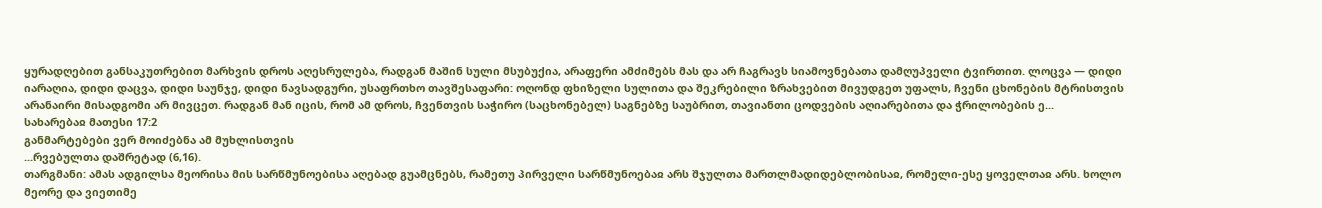ყურადღებით განსაკუთრებით მარხვის დროს აღესრულება, რადგან მაშინ სული მსუბუქია, არაფერი ამძიმებს მას და არ ჩაგრავს სიამოვნებათა დამღუპველი ტვირთით. ლოცვა — დიდი იარაღია, დიდი დაცვა, დიდი საუნჯე, დიდი ნავსადგური, უსაფრთხო თავშესაფარი: ოღონდ ფხიზელი სულითა და შეკრებილი ზრახვებით მივუდგეთ უფალს, ჩვენი ცხონების მტრისთვის არანაირი მისადგომი არ მივცეთ. რადგან მან იცის, რომ ამ დროს, ჩვენთვის საჭირო (საცხონებელ) საგნებზე საუბრით, თავიანთი ცოდვების აღიარებითა და ჭრილობების ე...
სახარებაჲ მათესი 17:2
განმარტებები ვერ მოიძებნა ამ მუხლისთვის
...რვებულთა დაშრეტად (6,16).
თარგმანი: ამას ადგილსა მეორისა მის სარწმუნოებისა აღებად გუამცნებს, რამეთუ პირველი სარწმუნოებაჲ არს შჯულთა მართლმადიდებლობისაჲ, რომელი-ესე ყოველთაჲ არს. ხოლო მეორე და ვიეთიმე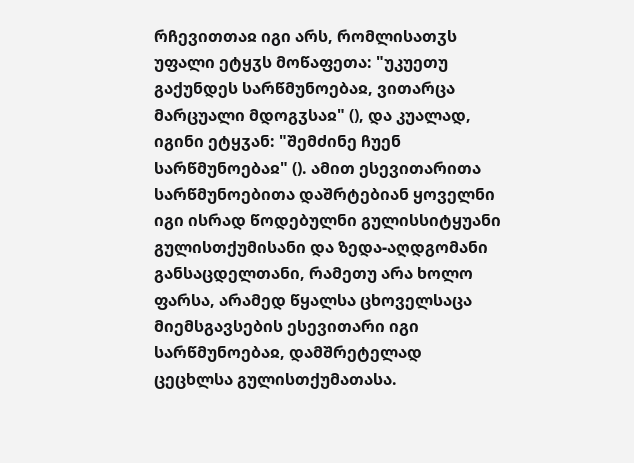რჩევითთაჲ იგი არს, რომლისათჳს უფალი ეტყჳს მოწაფეთა: "უკუეთუ გაქუნდეს სარწმუნოებაჲ, ვითარცა მარცუალი მდოგჳსაჲ" (), და კუალად, იგინი ეტყჳან: "შემძინე ჩუენ სარწმუნოებაჲ" (). ამით ესევითარითა სარწმუნოებითა დაშრტებიან ყოველნი იგი ისრად წოდებულნი გულისსიტყუანი გულისთქუმისანი და ზედა-აღდგომანი განსაცდელთანი, რამეთუ არა ხოლო ფარსა, არამედ წყალსა ცხოველსაცა მიემსგავსების ესევითარი იგი სარწმუნოებაჲ, დამშრეტელად ცეცხლსა გულისთქუმათასა.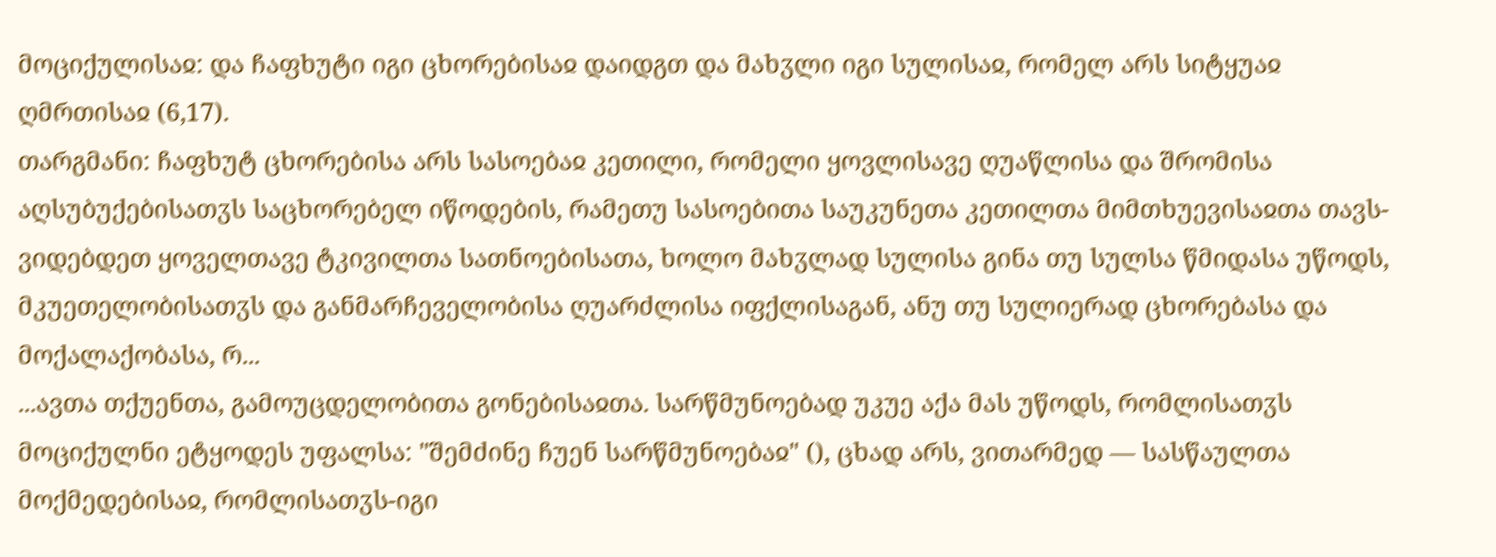მოციქულისაჲ: და ჩაფხუტი იგი ცხორებისაჲ დაიდგთ და მახჳლი იგი სულისაჲ, რომელ არს სიტყუაჲ ღმრთისაჲ (6,17).
თარგმანი: ჩაფხუტ ცხორებისა არს სასოებაჲ კეთილი, რომელი ყოვლისავე ღუაწლისა და შრომისა აღსუბუქებისათჳს საცხორებელ იწოდების, რამეთუ სასოებითა საუკუნეთა კეთილთა მიმთხუევისაჲთა თავს-ვიდებდეთ ყოველთავე ტკივილთა სათნოებისათა, ხოლო მახჳლად სულისა გინა თუ სულსა წმიდასა უწოდს, მკუეთელობისათჳს და განმარჩეველობისა ღუარძლისა იფქლისაგან, ანუ თუ სულიერად ცხორებასა და მოქალაქობასა, რ...
...ავთა თქუენთა, გამოუცდელობითა გონებისაჲთა. სარწმუნოებად უკუე აქა მას უწოდს, რომლისათჳს მოციქულნი ეტყოდეს უფალსა: "შემძინე ჩუენ სარწმუნოებაჲ" (), ცხად არს, ვითარმედ — სასწაულთა მოქმედებისაჲ, რომლისათჳს-იგი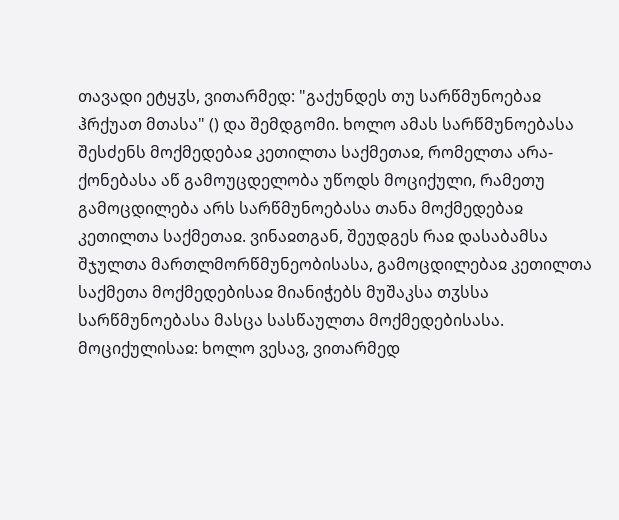თავადი ეტყჳს, ვითარმედ: "გაქუნდეს თუ სარწმუნოებაჲ ჰრქუათ მთასა" () და შემდგომი. ხოლო ამას სარწმუნოებასა შესძენს მოქმედებაჲ კეთილთა საქმეთაჲ, რომელთა არა-ქონებასა აწ გამოუცდელობა უწოდს მოციქული, რამეთუ გამოცდილება არს სარწმუნოებასა თანა მოქმედებაჲ კეთილთა საქმეთაჲ. ვინაჲთგან, შეუდგეს რაჲ დასაბამსა შჯულთა მართლმორწმუნეობისასა, გამოცდილებაჲ კეთილთა საქმეთა მოქმედებისაჲ მიანიჭებს მუშაკსა თჳსსა სარწმუნოებასა მასცა სასწაულთა მოქმედებისასა.
მოციქულისაჲ: ხოლო ვესავ, ვითარმედ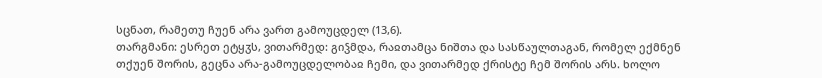სცნათ, რამეთუ ჩუენ არა ვართ გამოუცდელ (13,6).
თარგმანი: ესრეთ ეტყჳს, ვითარმედ: გიჴმდა, რაჲთამცა ნიშთა და სასწაულთაგან, რომელ ექმნენ თქუენ შორის, გეცნა არა-გამოუცდელობაჲ ჩემი, და ვითარმედ ქრისტე ჩემ შორის არს. ხოლო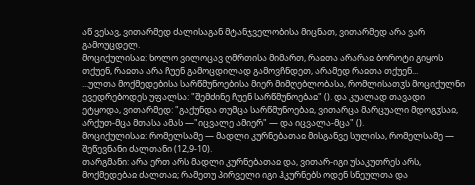აწ ვესავ, ვითარმედ ძალისაგან მტანჯველობისა მიცნათ, ვითარმედ არა ვარ გამოუცდელ.
მოციქულისაჲ: ხოლო ვილოცავ ღმრთისა მიმართ, რაჲთა არარაჲ ბოროტი გიყოს თქუენ, რაჲთა არა ჩუენ გამოცდილად გამოვჩნდეთ, არამედ რაჲთა თქუენ...
...ულთა მოქმედებისა სარწმუნოებისა მიერ მიმღებლობასა, რომლისათჳს მოციქულნი ევედრებოდეს უფალსა: "შემძინე ჩუენ სარწმუნოებაჲ" (). და კუალად თავადი ეტყოდა, ვითარმედ: "გაქუნდა თუმცა სარწმუნოებაჲ, ვითარცა მარცუალი მდოგჳსაჲ, არქუთ-მცა მთასა ამას —"იცვალე ამიერ" — და იცვალა-მცა" ().
მოციქულისაჲ: რომელსამე — მადლი კურნებათაჲ მისგანვე სულისა, რომელსამე — შეწევნანი ძალთანი (12,9-10).
თარგმანი: არა ერთ არს მადლი კურნებათაჲ და, ვითარ-იგი უსაკუთრეს არს, მოქმედებაჲ ძალთაჲ; რამეთუ პირველი იგი ჰკურნებს ოდენ სნეულთა და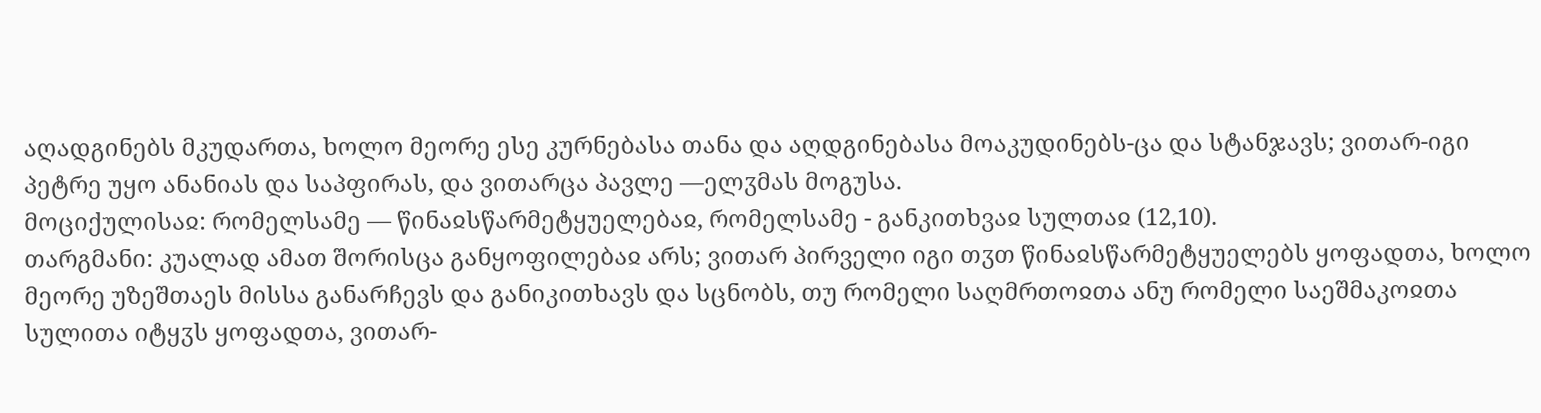აღადგინებს მკუდართა, ხოლო მეორე ესე კურნებასა თანა და აღდგინებასა მოაკუდინებს-ცა და სტანჯავს; ვითარ-იგი პეტრე უყო ანანიას და საპფირას, და ვითარცა პავლე —ელჳმას მოგუსა.
მოციქულისაჲ: რომელსამე — წინაჲსწარმეტყუელებაჲ, რომელსამე - განკითხვაჲ სულთაჲ (12,10).
თარგმანი: კუალად ამათ შორისცა განყოფილებაჲ არს; ვითარ პირველი იგი თჳთ წინაჲსწარმეტყუელებს ყოფადთა, ხოლო მეორე უზეშთაეს მისსა განარჩევს და განიკითხავს და სცნობს, თუ რომელი საღმრთოჲთა ანუ რომელი საეშმაკოჲთა სულითა იტყჳს ყოფადთა, ვითარ-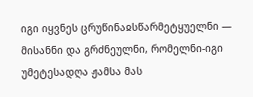იგი იყვნეს ცრუწინაჲსწარმეტყუელნი — მისანნი და გრძნეულნი, რომელნი-იგი უმეტესადღა ჟამსა მას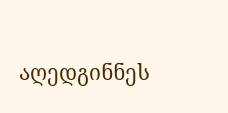აღედგინნეს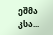ეშმა კსა...